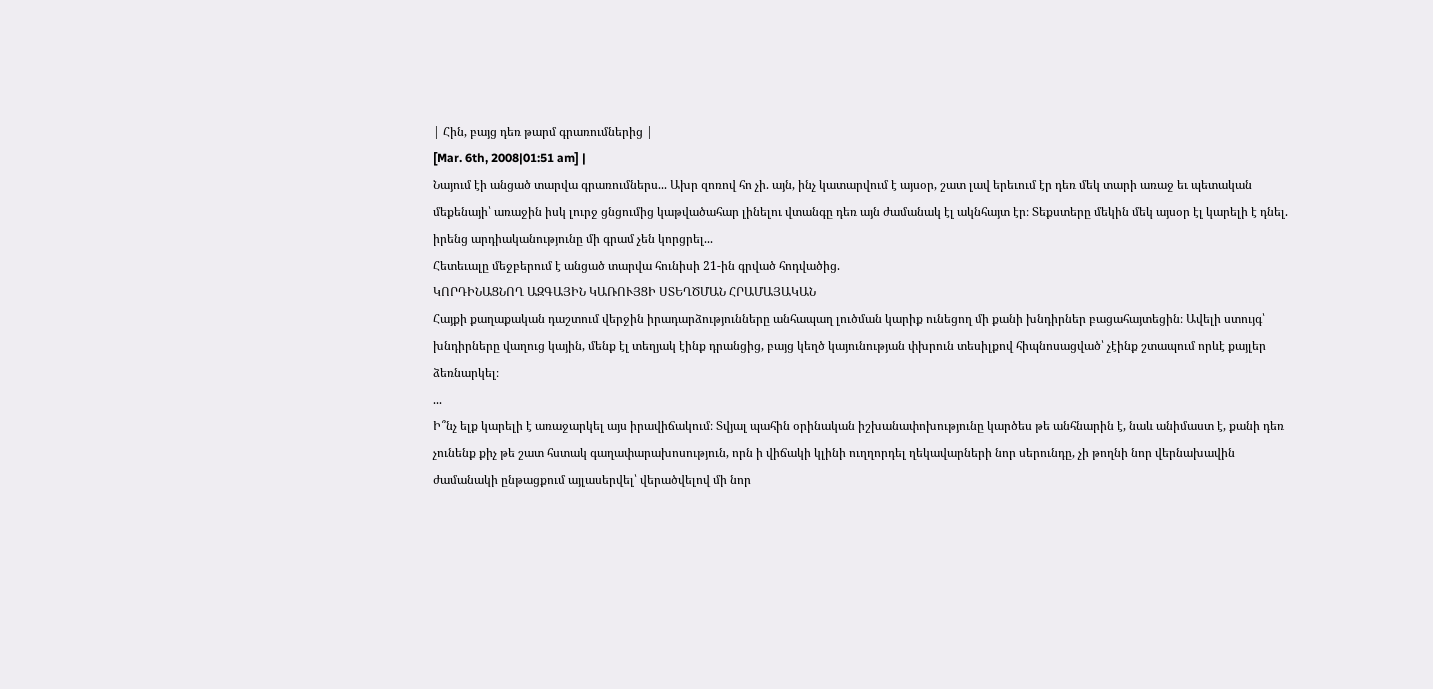| Հին, բայց դեռ թարմ գրառումներից |
[Mar. 6th, 2008|01:51 am] |
Նայում էի անցած տարվա գրառումներս... Ախր զոռով հո չի. այն, ինչ կատարվում է այսօր, շատ լավ երեւում էր դեռ մեկ տարի առաջ եւ պետական մեքենայի՝ առաջին իսկ լուրջ ցնցումից կաթվածահար լինելու վտանգը դեռ այն ժամանակ էլ ակնհայտ էր։ Տեքստերը մեկին մեկ այսօր էլ կարելի է դնել. իրենց արդիականությունը մի գրամ չեն կորցրել...
Հետեւալը մեջբերում է անցած տարվա հունիսի 21-ին գրված հոդվածից.
ԿՈՐԴԻՆԱՑՆՈՂ ԱԶԳԱՅԻՆ ԿԱՌՈՒՅՑԻ ՍՏԵՂԾՄԱՆ ՀՐԱՄԱՅԱԿԱՆ
Հայքի քաղաքական դաշտում վերջին իրադարձությունները անհապաղ լուծման կարիք ունեցող մի քանի խնդիրներ բացահայտեցին։ Ավելի ստույգ՝ խնդիրները վաղուց կային, մենք էլ տեղյակ էինք դրանցից, բայց կեղծ կայունության փխրուն տեսիլքով հիպնոսացված՝ չէինք շտապում որևէ քայլեր ձեռնարկել։
...
Ի՞նչ ելք կարելի է առաջարկել այս իրավիճակում։ Տվյալ պահին օրինական իշխանափոխությունը կարծես թե անհնարին է, նաև անիմաստ է, քանի դեռ չունենք քիչ թե շատ հստակ գաղափարախոսություն, որն ի վիճակի կլինի ուղղորդել ղեկավարների նոր սերունդը, չի թողնի նոր վերնախավին ժամանակի ընթացքում այլասերվել՝ վերածվելով մի նոր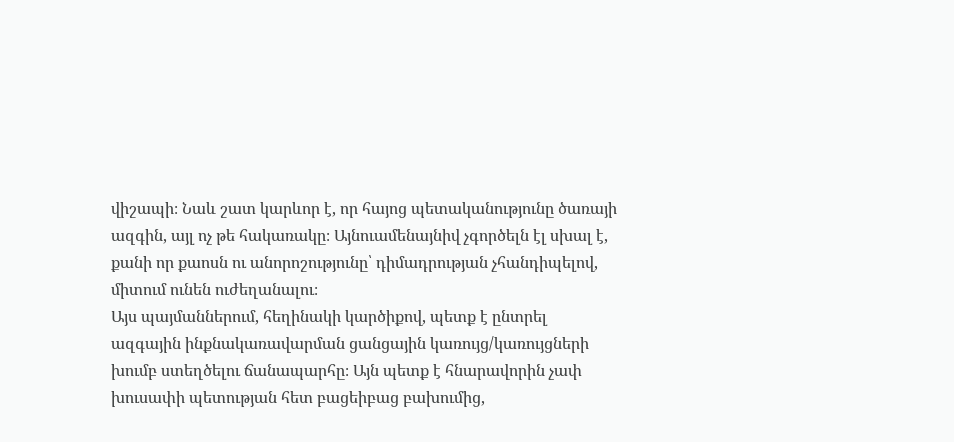վիշապի։ Նաև շատ կարևոր է, որ հայոց պետականությունը ծառայի ազգին, այլ ոչ թե հակառակը։ Այնուամենայնիվ չգործելն էլ սխալ է, քանի որ քաոսն ու անորոշությունը՝ դիմադրության չհանդիպելով, միտում ունեն ուժեղանալու։
Այս պայմաններում, հեղինակի կարծիքով, պետք է ընտրել ազգային ինքնակառավարման ցանցային կառույց/կառույցների խումբ ստեղծելու ճանապարհը։ Այն պետք է հնարավորին չափ խուսափի պետության հետ բացեիբաց բախումից,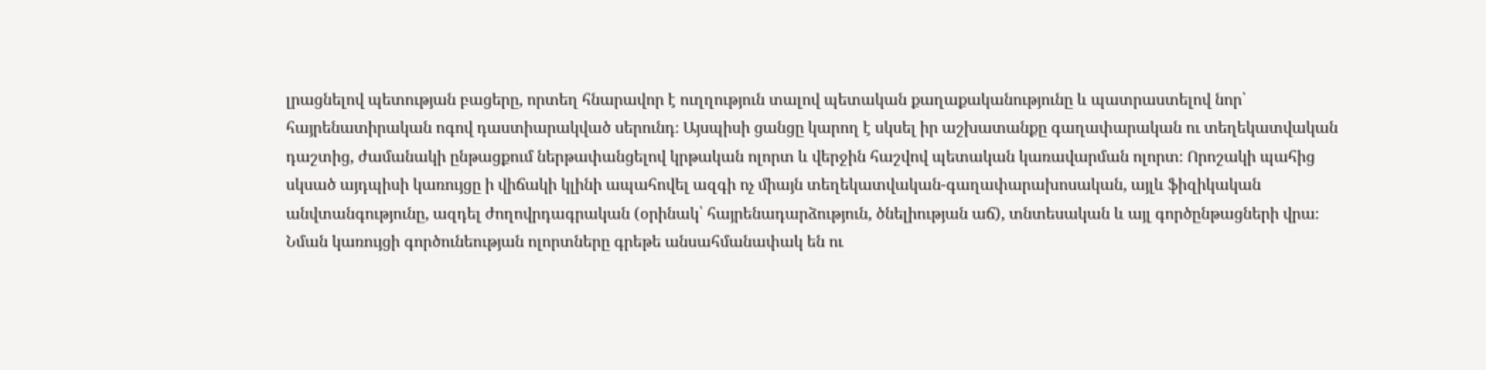լրացնելով պետության բացերը, որտեղ հնարավոր է ուղղություն տալով պետական քաղաքականությունը և պատրաստելով նոր՝ հայրենատիրական ոգով դաստիարակված սերունդ։ Այսպիսի ցանցը կարող է սկսել իր աշխատանքը գաղափարական ու տեղեկատվական դաշտից, ժամանակի ընթացքում ներթափանցելով կրթական ոլորտ և վերջին հաշվով պետական կառավարման ոլորտ։ Որոշակի պահից սկսած այդպիսի կառույցը ի վիճակի կլինի ապահովել ազգի ոչ միայն տեղեկատվական-գաղափարախոսական, այլև ֆիզիկական անվտանգությունը, ազդել ժողովրդագրական (օրինակ՝ հայրենադարձություն, ծնելիության աճ), տնտեսական և այլ գործընթացների վրա։ Նման կառույցի գործունեության ոլորտները գրեթե անսահմանափակ են ու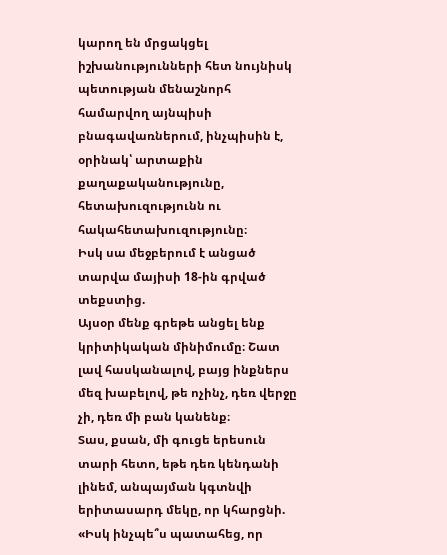կարող են մրցակցել իշխանությունների հետ նույնիսկ պետության մենաշնորհ համարվող այնպիսի բնագավառներում, ինչպիսին է, օրինակ՝ արտաքին քաղաքականությունը, հետախուզությունն ու հակահետախուզությունը։
Իսկ սա մեջբերում է անցած տարվա մայիսի 18-ին գրված տեքստից.
Այսօր մենք գրեթե անցել ենք կրիտիկական մինիմումը։ Շատ լավ հասկանալով, բայց ինքներս մեզ խաբելով, թե ոչինչ, դեռ վերջը չի, դեռ մի բան կանենք։
Տաս, քսան, մի գուցե երեսուն տարի հետո, եթե դեռ կենդանի լինեմ, անպայման կգտնվի երիտասարդ մեկը, որ կհարցնի. «Իսկ ինչպե՞ս պատահեց, որ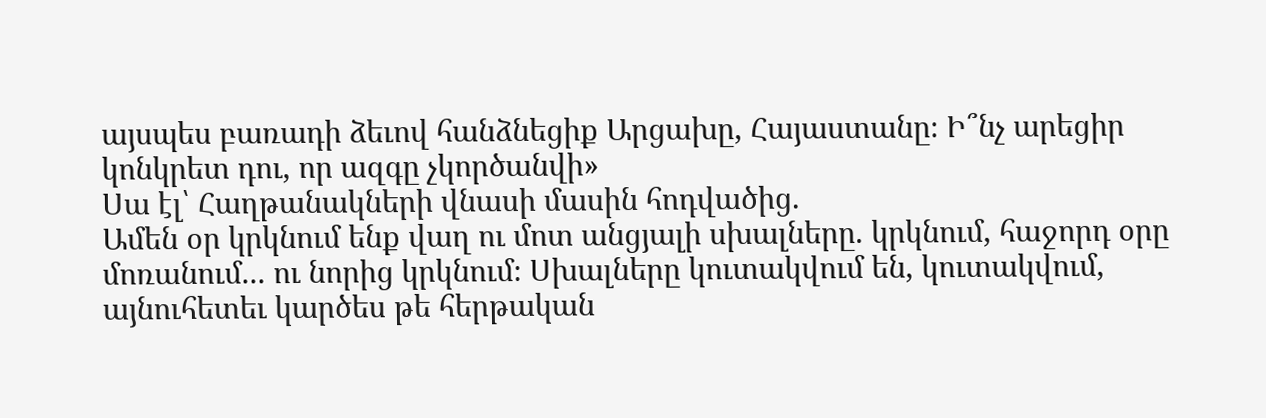այսպես բառադի ձեւով հանձնեցիք Արցախը, Հայաստանը։ Ի՞նչ արեցիր կոնկրետ դու, որ ազգը չկործանվի»
Սա էլ՝ Հաղթանակների վնասի մասին հոդվածից.
Ամեն օր կրկնում ենք վաղ ու մոտ անցյալի սխալները. կրկնում, հաջորդ օրը մոռանում... ու նորից կրկնում։ Սխալները կուտակվում են, կուտակվում, այնուհետեւ կարծես թե հերթական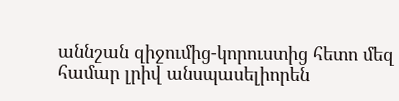աննշան զիջումից-կորուստից հետո մեզ համար լրիվ անսպասելիորեն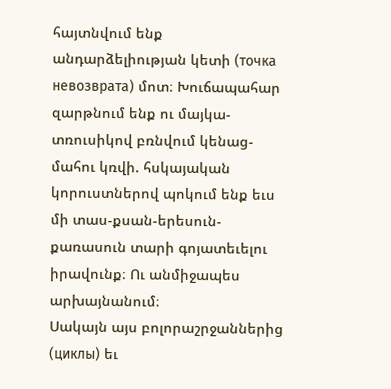հայտնվում ենք անդարձելիության կետի (точка невозврата) մոտ։ Խուճապահար զարթնում ենք ու մայկա-տռուսիկով բռնվում կենաց-մահու կռվի. հսկայական կորուստներով պոկում ենք եւս մի տաս-քսան-երեսուն-քառասուն տարի գոյատեւելու իրավունք։ Ու անմիջապես արխայնանում։
Սակայն այս բոլորաշրջաններից (циклы) եւ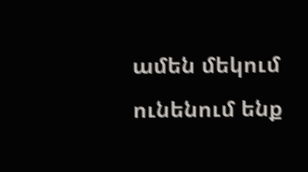ամեն մեկում ունենում ենք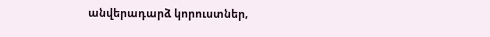անվերադարձ կորուստներ,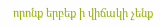որոնք երբեք ի վիճակի չենք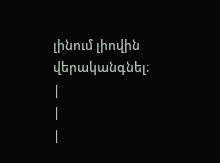լինում լիովին վերականգնել։ |
|
|